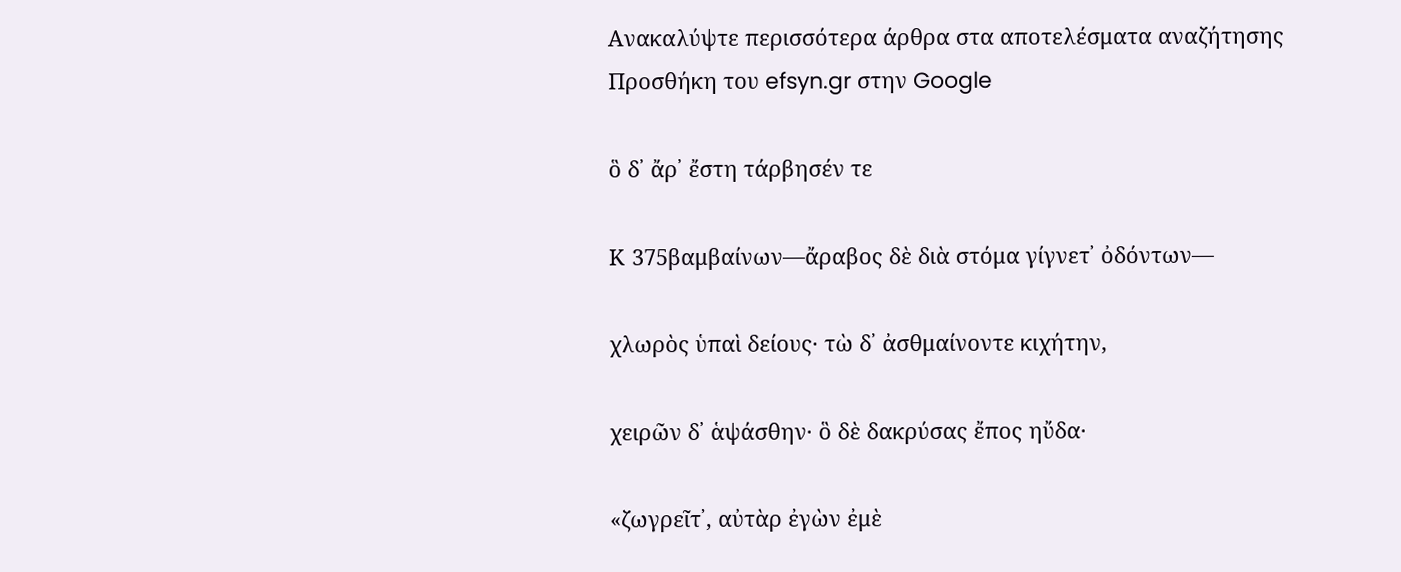Ανακαλύψτε περισσότερα άρθρα στα αποτελέσματα αναζήτησης
Προσθήκη του efsyn.gr στην Google

ὃ δ᾽ ἄρ᾽ ἔστη τάρβησέν τε

Κ 375βαμβαίνων—ἄραβος δὲ διὰ στόμα γίγνετ᾽ ὀδόντων—

χλωρὸς ὑπαὶ δείους· τὼ δ᾽ ἀσθμαίνοντε κιχήτην,

χειρῶν δ᾽ ἁψάσθην· ὃ δὲ δακρύσας ἔπος ηὔδα·

«ζωγρεῖτ᾽, αὐτὰρ ἐγὼν ἐμὲ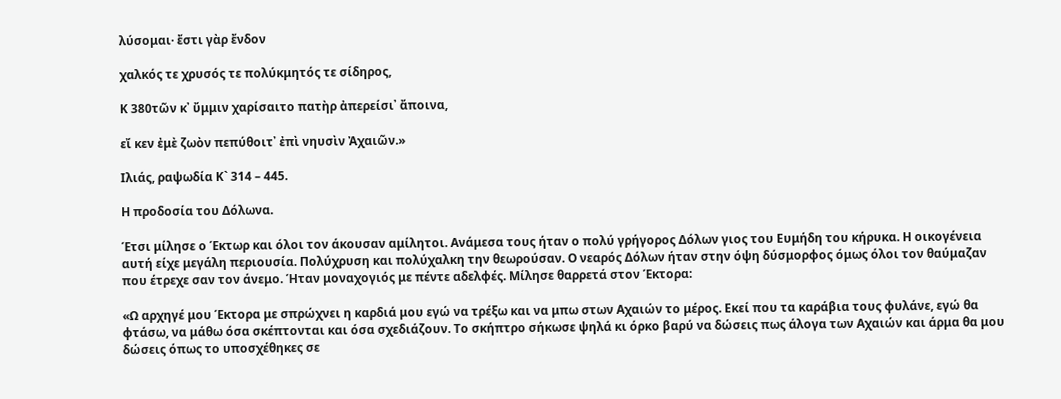λύσομαι· ἔστι γὰρ ἔνδον

χαλκός τε χρυσός τε πολύκμητός τε σίδηρος,

Κ 380τῶν κ᾽ ὔμμιν χαρίσαιτο πατὴρ ἀπερείσι᾽ ἄποινα,

εἴ κεν ἐμὲ ζωὸν πεπύθοιτ᾽ ἐπὶ νηυσὶν Ἀχαιῶν.»

Ιλιάς, ραψωδία Κ` 314 – 445.

Η προδοσία του Δόλωνα.

Έτσι μίλησε ο Έκτωρ και όλοι τον άκουσαν αμίλητοι. Ανάμεσα τους ήταν ο πολύ γρήγορος Δόλων γιος του Ευμήδη του κήρυκα. Η οικογένεια αυτή είχε μεγάλη περιουσία. Πολύχρυση και πολύχαλκη την θεωρούσαν. Ο νεαρός Δόλων ήταν στην όψη δύσμορφος όμως όλοι τον θαύμαζαν που έτρεχε σαν τον άνεμο. Ήταν μοναχογιός με πέντε αδελφές. Μίλησε θαρρετά στον Έκτορα:

«Ω αρχηγέ μου Έκτορα με σπρώχνει η καρδιά μου εγώ να τρέξω και να μπω στων Αχαιών το μέρος. Εκεί που τα καράβια τους φυλάνε, εγώ θα φτάσω, να μάθω όσα σκέπτονται και όσα σχεδιάζουν. Το σκήπτρο σήκωσε ψηλά κι όρκο βαρύ να δώσεις πως άλογα των Αχαιών και άρμα θα μου δώσεις όπως το υποσχέθηκες σε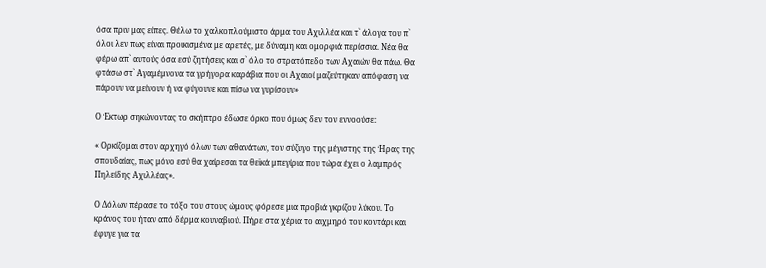όσα πριν μας είπες. Θέλω το χαλκοπλούμιστο άρμα του Αχιλλέα και τ` άλογα του π` όλοι λεν πως είναι προικισμένα με αρετές, με δύναμη και ομορφιά περίσσια. Νέα θα φέρω απ` αυτούς όσα εσύ ζητήσεις και σ` όλο το στρατόπεδο των Αχαιών θα πάω. Θα φτάσω στ` Αγαμέμνονα τα γρήγορα καράβια που οι Αχαιοί μαζεύτηκαν απόφαση να πάρουν να μείνουν ή να φύγουνε και πίσω να γυρίσουν»

Ο Έκτωρ σηκώνοντας το σκήπτρο έδωσε όρκο που όμως δεν τον εννοούσε:

« Ορκίζομαι στον αρχηγό όλων των αθανάτων, τον σύζυγο της μέγιστης της Ήρας της σπουδαίας, πως μόνο εσύ θα χαίρεσαι τα θεϊκά μπεγίρια που τώρα έχει ο λαμπρός Πηλείδης Αχιλλέας».

Ο Δόλων πέρασε το τόξο του στους ώμους φόρεσε μια προβιά γκρίζου λύκου. Το κράνος του ήταν από δέρμα κουναβιού. Πήρε στα χέρια το αιχμηρό του κοντάρι και έφυγε για τα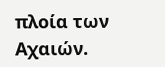πλοία των Αχαιών.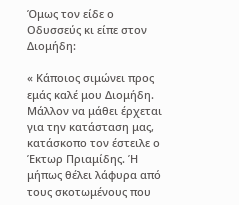Όμως τον είδε ο Οδυσσεύς κι είπε στον Διομήδη:

« Κάποιος σιμώνει προς εμάς καλέ μου Διομήδη. Μάλλον να μάθει έρχεται για την κατάσταση μας, κατάσκοπο τον έστειλε ο Έκτωρ Πριαμίδης. Ή μήπως θέλει λάφυρα από τους σκοτωμένους που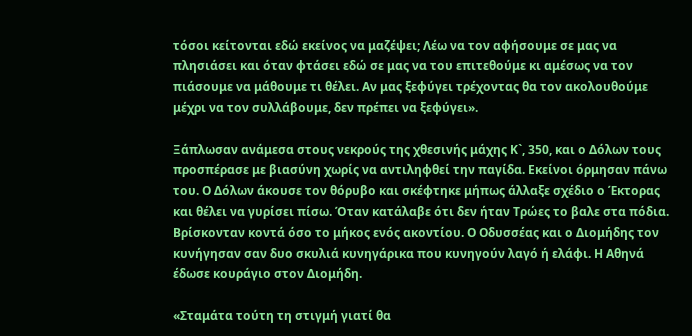τόσοι κείτονται εδώ εκείνος να μαζέψει; Λέω να τον αφήσουμε σε μας να πλησιάσει και όταν φτάσει εδώ σε μας να του επιτεθούμε κι αμέσως να τον πιάσουμε να μάθουμε τι θέλει. Αν μας ξεφύγει τρέχοντας θα τον ακολουθούμε μέχρι να τον συλλάβουμε, δεν πρέπει να ξεφύγει».

Ξάπλωσαν ανάμεσα στους νεκρούς της χθεσινής μάχης Κ`, 350, και ο Δόλων τους προσπέρασε με βιασύνη χωρίς να αντιληφθεί την παγίδα. Εκείνοι όρμησαν πάνω του. Ο Δόλων άκουσε τον θόρυβο και σκέφτηκε μήπως άλλαξε σχέδιο ο Έκτορας και θέλει να γυρίσει πίσω. Όταν κατάλαβε ότι δεν ήταν Τρώες το βαλε στα πόδια. Βρίσκονταν κοντά όσο το μήκος ενός ακοντίου. Ο Οδυσσέας και ο Διομήδης τον κυνήγησαν σαν δυο σκυλιά κυνηγάρικα που κυνηγούν λαγό ή ελάφι. Η Αθηνά έδωσε κουράγιο στον Διομήδη.

«Σταμάτα τούτη τη στιγμή γιατί θα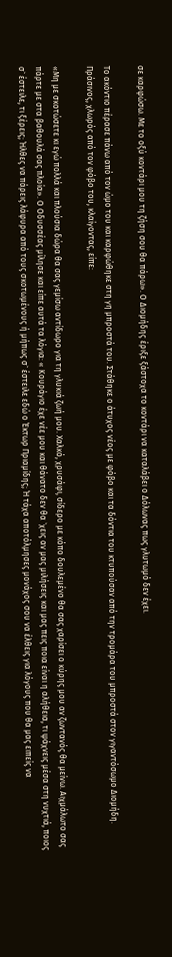σε καρφώσω. Με το οξύ κοντάρι μου τη ζήση σου θα πάρω». Ο Διομήδης έριξε ξάστοχα το κοντάρι να καταλάβει ο Δόλωνας πως γλυτωμό δεν έχει.

Το ακόντιο πέρασε πάνω από τον ώμο του και καρφώθηκε στη γη μπροστά του. Στάθηκε ο άτυχος νέος με φόβο και τα δόντια του κτυπούσαν από την τρομάρα του μπροστά στον γιγαντόσωμο Διομήδη. Πράσινος, χλωρός από τον φόβο του, κλαίγοντας, είπε:

«Μη με σκοτώσετε κι εγώ πολλά και πλούσια δώρα θα σας γεμίσω αντίδωρο για τη γλυκιά ζωή μου. Χαλκό, χρυσάφι, σίδερο με κόπο δουλεμένο θα σας χαρίσει ο κύρης μου αν ζωντανός θα μείνω. Αιχμάλωτο σας πάρτε με στα βαθουλά σας πλοία». Ο Οδυσσέας μίλησε και είπε αυτά τα λόγια: « Κουράγιο έχε νέε μου και θάνατο δεν θα `χεις αν μας μιλήσεις και μας πεις ποια είναι η αλήθεια, τι ψάχνεις μέσα στη νυχτιά, ποιος σ` έστειλε, τι ξέρεις; Ήλθες να πάρεις λάφυρα από τους σκοτωμένους ή μήπως σ` έστειλε εδώ ο Έκτωρ Πριαμίδης; Ή τάχα αποτόλμησες μονάχος σου να έλθεις για λόγους που θα μας ειπείς να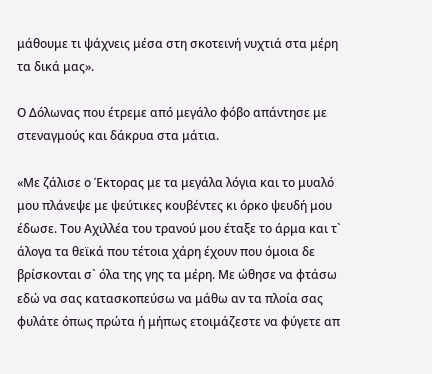μάθουμε τι ψάχνεις μέσα στη σκοτεινή νυχτιά στα μέρη τα δικά μας».

Ο Δόλωνας που έτρεμε από μεγάλο φόβο απάντησε με στεναγμούς και δάκρυα στα μάτια.

«Με ζάλισε ο Έκτορας με τα μεγάλα λόγια και το μυαλό μου πλάνεψε με ψεύτικες κουβέντες κι όρκο ψευδή μου έδωσε. Του Αχιλλέα του τρανού μου έταξε το άρμα και τ` άλογα τα θεϊκά που τέτοια χάρη έχουν που όμοια δε βρίσκονται σ` όλα της γης τα μέρη. Με ώθησε να φτάσω εδώ να σας κατασκοπεύσω να μάθω αν τα πλοία σας φυλάτε όπως πρώτα ή μήπως ετοιμάζεστε να φύγετε απ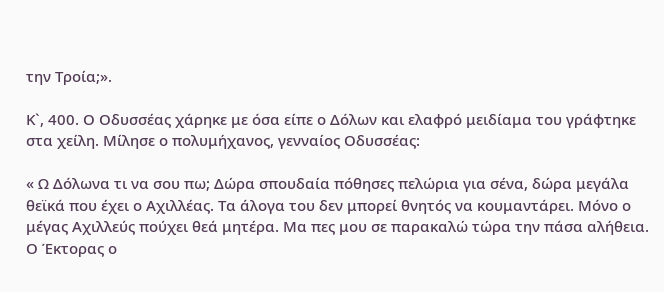την Τροία;».

Κ`, 400. Ο Οδυσσέας χάρηκε με όσα είπε ο Δόλων και ελαφρό μειδίαμα του γράφτηκε στα χείλη. Μίλησε ο πολυμήχανος, γενναίος Οδυσσέας:

« Ω Δόλωνα τι να σου πω; Δώρα σπουδαία πόθησες πελώρια για σένα, δώρα μεγάλα θεϊκά που έχει ο Αχιλλέας. Τα άλογα του δεν μπορεί θνητός να κουμαντάρει. Μόνο ο μέγας Αχιλλεύς πούχει θεά μητέρα. Μα πες μου σε παρακαλώ τώρα την πάσα αλήθεια. Ο Έκτορας ο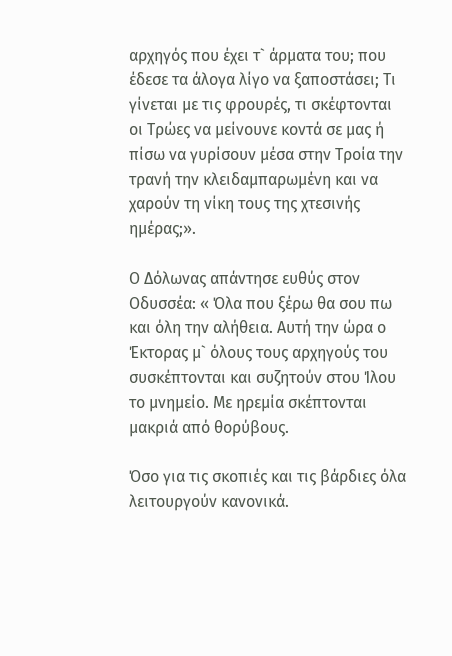αρχηγός που έχει τ` άρματα του; που έδεσε τα άλογα λίγο να ξαποστάσει; Τι γίνεται με τις φρουρές, τι σκέφτονται οι Τρώες να μείνουνε κοντά σε μας ή πίσω να γυρίσουν μέσα στην Τροία την τρανή την κλειδαμπαρωμένη και να χαρούν τη νίκη τους της χτεσινής ημέρας;».

Ο Δόλωνας απάντησε ευθύς στον Οδυσσέα: « Όλα που ξέρω θα σου πω και όλη την αλήθεια. Αυτή την ώρα ο Έκτορας μ` όλους τους αρχηγούς του συσκέπτονται και συζητούν στου Ίλου το μνημείο. Με ηρεμία σκέπτονται μακριά από θορύβους.

Όσο για τις σκοπιές και τις βάρδιες όλα λειτουργούν κανονικά.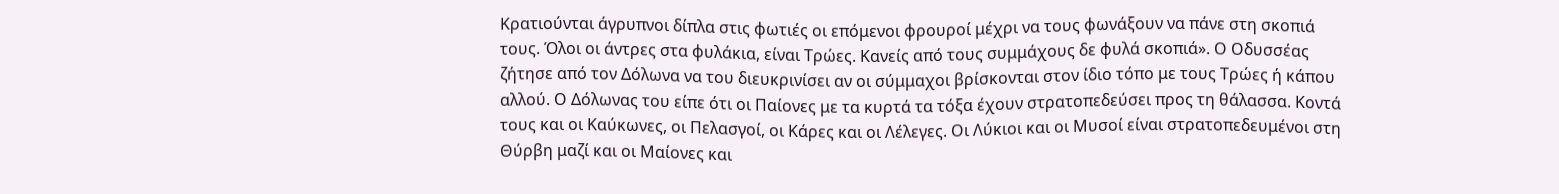Κρατιούνται άγρυπνοι δίπλα στις φωτιές οι επόμενοι φρουροί μέχρι να τους φωνάξουν να πάνε στη σκοπιά τους. Όλοι οι άντρες στα φυλάκια, είναι Τρώες. Κανείς από τους συμμάχους δε φυλά σκοπιά». Ο Οδυσσέας ζήτησε από τον Δόλωνα να του διευκρινίσει αν οι σύμμαχοι βρίσκονται στον ίδιο τόπο με τους Τρώες ή κάπου αλλού. Ο Δόλωνας του είπε ότι οι Παίονες με τα κυρτά τα τόξα έχουν στρατοπεδεύσει προς τη θάλασσα. Κοντά τους και οι Καύκωνες, οι Πελασγοί, οι Κάρες και οι Λέλεγες. Οι Λύκιοι και οι Μυσοί είναι στρατοπεδευμένοι στη Θύρβη μαζί και οι Μαίονες και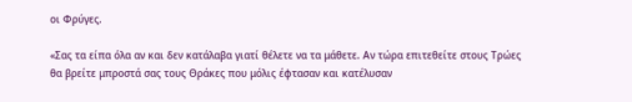οι Φρύγες.

«Σας τα είπα όλα αν και δεν κατάλαβα γιατί θέλετε να τα μάθετε. Αν τώρα επιτεθείτε στους Τρώες θα βρείτε μπροστά σας τους Θράκες που μόλις έφτασαν και κατέλυσαν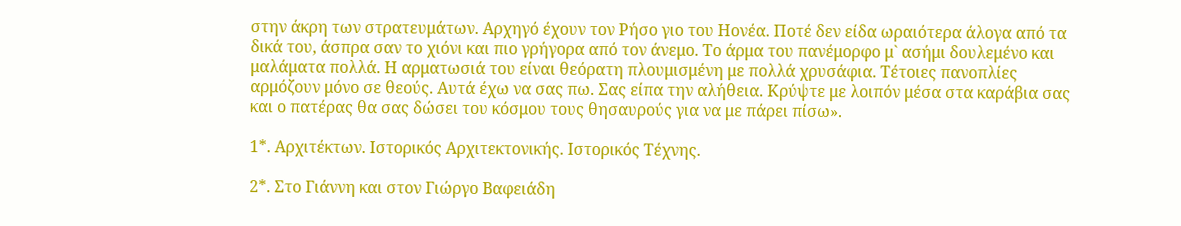στην άκρη των στρατευμάτων. Αρχηγό έχουν τον Ρήσο γιο του Ηονέα. Ποτέ δεν είδα ωραιότερα άλογα από τα δικά του, άσπρα σαν το χιόνι και πιο γρήγορα από τον άνεμο. Το άρμα του πανέμορφο μ` ασήμι δουλεμένο και μαλάματα πολλά. Η αρματωσιά του είναι θεόρατη πλουμισμένη με πολλά χρυσάφια. Τέτοιες πανοπλίες αρμόζουν μόνο σε θεούς. Αυτά έχω να σας πω. Σας είπα την αλήθεια. Κρύψτε με λοιπόν μέσα στα καράβια σας και ο πατέρας θα σας δώσει του κόσμου τους θησαυρούς για να με πάρει πίσω».

1*. Αρχιτέκτων. Ιστορικός Αρχιτεκτονικής. Ιστορικός Τέχνης.

2*. Στο Γιάννη και στον Γιώργο Βαφειάδη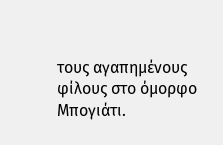τους αγαπημένους φίλους στο όμορφο Μπογιάτι.